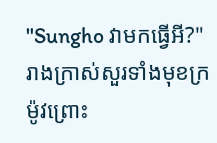"Sungho វាមកធ្វើអី?" រាងក្រាស់សួរទាំងមុខក្រម៉ូវព្រោះ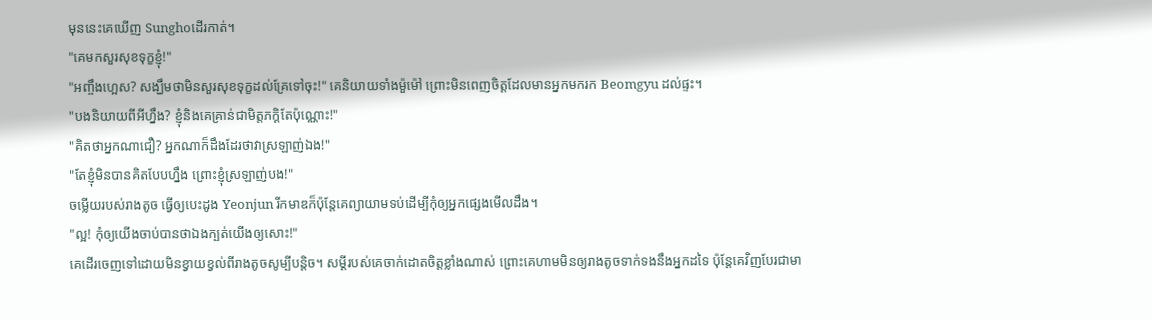មុននេះគេឃេីញ Sunghoដេីរកាត់។
"គេមកសួរសុខទុក្ខខ្ញុំ!"
"អញ្ចឹងហ្អេស? សង្ឃឹមថាមិនសួរសុខទុក្ខដល់គ្រែទៅចុះ!" គេនិយាយទាំងម៉ួម៉ៅ ព្រោះមិនពេញចិត្តដែលមានអ្នកមករក Beomgyu ដល់ផ្ទះ។
"បងនិយាយពីអីហ្នឹង? ខ្ញុំនិងគេគ្រាន់ជាមិត្តភក្តិតែប៉ុណ្ណោះ!"
"គិតថាអ្នកណាជឿ? អ្នកណាក៏ដឹងដែរថាវាស្រឡាញ់ឯង!"
"តែខ្ញុំមិនបានគិតបែបហ្នឹង ព្រោះខ្ញុំស្រឡាញ់បង!"
ចម្លើយរបស់រាងតូច ធ្វើឲ្យបេះដូង Yeonjun រីកមាឌក៏ប៉ុន្តែគេព្យាយាមទប់ដេីម្បីកុំឲ្យអ្នកផ្សេងមេីលដឹង។
"ល្អ! កុំឲ្យយេីងចាប់បានថាឯងក្បត់យេីងឲ្យសោះ!"
គេដេីរចេញទៅដោយមិនខ្វាយខ្វល់ពីរាងតូចសូម្បីបន្តិច។ សម្ដីរបស់គេចាក់ដោតចិត្តខ្លាំងណាស់ ព្រោះគេហាមមិនឲ្យរាងតូចទាក់ទងនឹងអ្នកដទៃ ប៉ុន្តែគេវិញបែរជាមា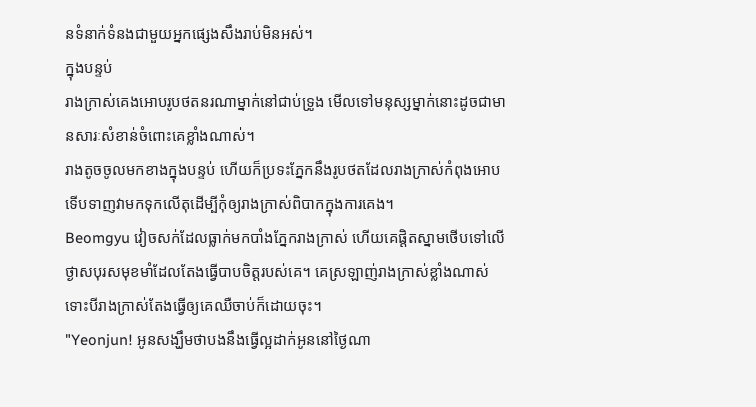នទំនាក់ទំនងជាមួយអ្នកផ្សេងសឹងរាប់មិនអស់។
ក្នុងបន្ទប់
រាងក្រាស់គេងអោបរូបថតនរណាម្នាក់នៅជាប់ទ្រូង មេីលទៅមនុស្សម្នាក់នោះដូចជាមានសារៈសំខាន់ចំពោះគេខ្លាំងណាស់។
រាងតូចចូលមកខាងក្នុងបន្ទប់ ហើយក៏ប្រទះភ្នែកនឹងរូបថតដែលរាងក្រាស់កំពុងអោបទេីបទាញវាមកទុកលេីតុដេីម្បីកុំឲ្យរាងក្រាស់ពិបាកក្នុងការគេង។
Beomgyu វៀចសក់ដែលធ្លាក់មកបាំងភ្នែករាងក្រាស់ ហើយគេផ្ដិតស្នាមថេីបទៅលេីថ្ងាសបុរសមុខមាំដែលតែងធ្វេីបាបចិត្តរបស់គេ។ គេស្រឡាញ់រាងក្រាស់ខ្លាំងណាស់ទោះបីរាងក្រាស់តែងធ្វេីឲ្យគេឈឺចាប់ក៏ដោយចុះ។
"Yeonjun! អូនសង្ឃឹមថាបងនឹងធ្វេីល្អដាក់អូននៅថ្ងៃណា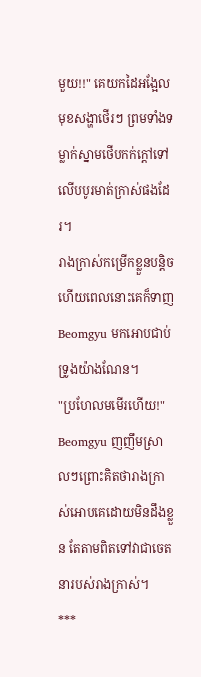មួយ!!" គេយកដៃអង្អែលមុខសង្ហាថេីរៗ ព្រមទាំងទម្លាក់ស្នាមថេីបកក់ក្ដៅទៅលេីបបូរមាត់ក្រាស់ផងដែរ។
រាងក្រាស់កម្រេីកខ្លួនបន្តិច ហើយពេលនោះគេក៏ទាញ Beomgyu មកអោបជាប់ទ្រូងយ៉ាងណែន។
"ប្រហែលមមេីរហេីយ!" Beomgyu ញញឹមស្រាលៗព្រោះគិតថារាងក្រាស់អោបគេដោយមិនដឹងខ្លួន តែតាមពិតទៅវាជាចេតនារបស់រាងក្រាស់។
***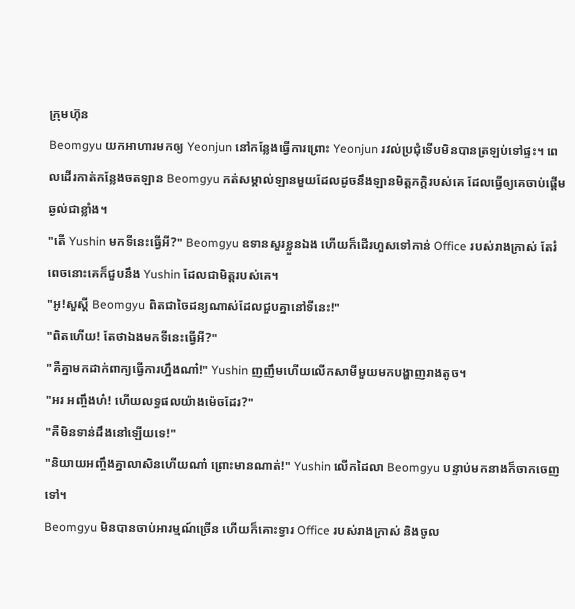ក្រុមហ៊ុន
Beomgyu យកអាហារមកឲ្យ Yeonjun នៅកន្លែងធ្វើការព្រោះ Yeonjun រវល់ប្រជុំទេីបមិនបានត្រឡប់ទៅផ្ទះ។ ពេលដេីរកាត់កន្លែងចតឡាន Beomgyu កត់សម្គាល់ឡានមួយដែលដូចនឹងឡានមិត្តភក្តិរបស់គេ ដែលធ្វើឲ្យគេចាប់ផ្តើមឆ្ងល់ជាខ្លាំង។
"តេី Yushin មកទីនេះធ្វេីអី?" Beomgyu ឧទានសួរខ្លួនឯង ហើយក៏ដេីរហួសទៅកាន់ Office របស់រាងក្រាស់ តែរំពេចនោះគេក៏ជួបនឹង Yushin ដែលជាមិត្តរបស់គេ។
"អូ!សួស្ដី Beomgyu ពិតជាចៃដន្យណាស់ដែលជួបគ្នានៅទីនេះ!"
"ពិតហើយ! តែថាឯងមកទីនេះធ្វេីអី?"
"គឺគ្នាមកដាក់ពាក្យធ្វេីការហ្នឹងណា៎!" Yushin ញញឹមហើយលេីកសាមីមួយមកបង្ហាញរាងតូច។
"អរ អញ្ចឹងហ៎! ហើយលទ្ធផលយ៉ាងម៉េចដែរ?"
"គឺមិនទាន់ដឹងនៅឡើយទេ!"
"និយាយអញ្ចឹងគ្នាលាសិនហេីយណា៎ ព្រោះមានណាត់!" Yushin លេីកដៃលា Beomgyu បន្ទាប់មកនាងក៏ចាកចេញទៅ។
Beomgyu មិនបានចាប់អារម្មណ៍ច្រើន ហើយក៏គោះទ្វារ Office របស់រាងក្រាស់ និងចូល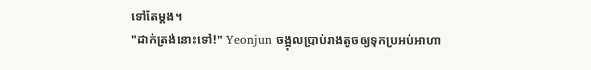ទៅតែម្ដង។
"ដាក់ត្រង់នោះទៅ!" Yeonjun ចង្អុលប្រាប់រាងតូចឲ្យទុកប្រអប់អាហា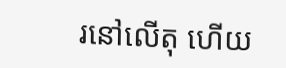រនៅលេីតុ ហើយ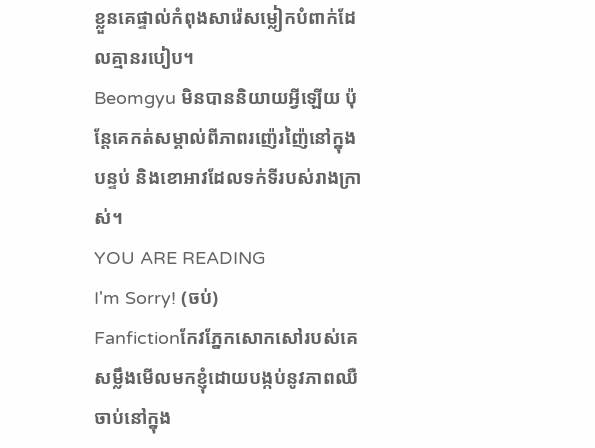ខ្លួនគេផ្ទាល់កំពុងសារ៉េសម្លៀកបំពាក់ដែលគ្មានរបៀប។
Beomgyu មិនបាននិយាយអ្វីឡើយ ប៉ុន្តែគេកត់សម្គាល់ពីភាពរញ៉េរញ៉ៃនៅក្នុងបន្ទប់ និងខោអាវដែលទក់ទីរបស់រាងក្រាស់។
YOU ARE READING
I'm Sorry! (ចប់)
Fanfictionកែវភ្នែកសោកសៅរបស់គេសម្លឹងមេីលមកខ្ញុំដោយបង្កប់នូវភាពឈឺចាប់នៅក្នុង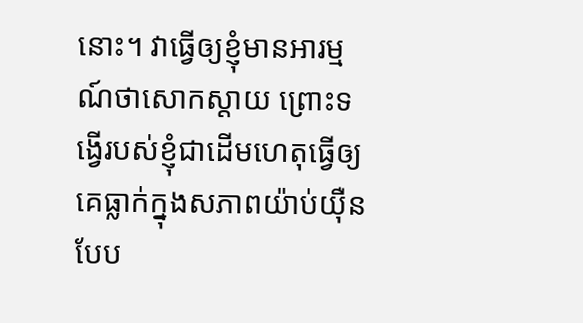នោះ។ វាធ្វើឲ្យខ្ញុំមានអារម្មណ៍ថាសោកស្តាយ ព្រោះទង្វើរបស់ខ្ញុំជាដេីមហេតុធ្វើឲ្យគេធ្លាក់ក្នុងសភាពយ៉ាប់យ៉ឺនបែប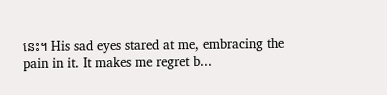នេះ។ His sad eyes stared at me, embracing the pain in it. It makes me regret b...